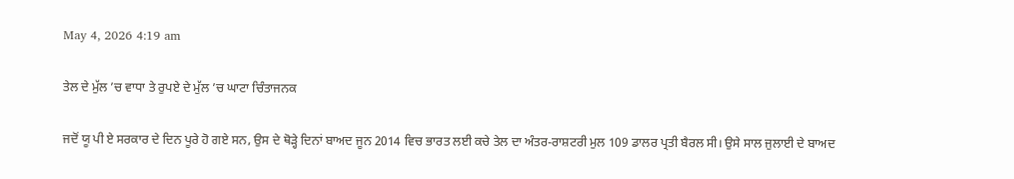May 4, 2026 4:19 am

ਤੇਲ ਦੇ ਮੁੱਲ ’ਚ ਵਾਧਾ ਤੇ ਰੁਪਏ ਦੇ ਮੁੱਲ ’ਚ ਘਾਟਾ ਚਿੰਤਾਜਨਕ

ਜਦੋਂ ਯੂ ਪੀ ਏ ਸਰਕਾਰ ਦੇ ਦਿਨ ਪੂਰੇ ਹੋ ਗਏ ਸਨ, ਉਸ ਦੇ ਥੋੜ੍ਹੇ ਦਿਨਾਂ ਬਾਅਦ ਜੂਨ 2014 ਵਿਚ ਭਾਰਤ ਲਈ ਕਚੇ ਤੇਲ ਦਾ ਅੰਤਰ-ਰਾਸ਼ਟਰੀ ਮੁਲ 109 ਡਾਲਰ ਪ੍ਰਤੀ ਬੈਰਲ ਸੀ। ਉਸੇ ਸਾਲ ਜੁਲਾਈ ਦੇ ਬਾਅਦ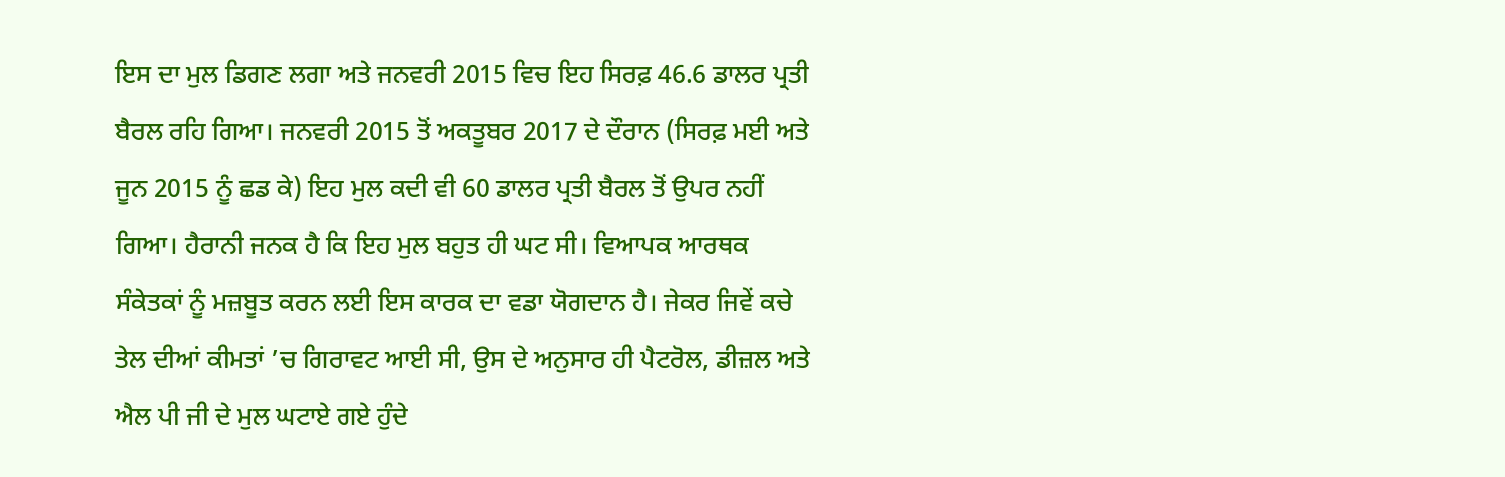ਇਸ ਦਾ ਮੁਲ ਡਿਗਣ ਲਗਾ ਅਤੇ ਜਨਵਰੀ 2015 ਵਿਚ ਇਹ ਸਿਰਫ਼ 46.6 ਡਾਲਰ ਪ੍ਰਤੀ ਬੈਰਲ ਰਹਿ ਗਿਆ। ਜਨਵਰੀ 2015 ਤੋਂ ਅਕਤੂਬਰ 2017 ਦੇ ਦੌਰਾਨ (ਸਿਰਫ਼ ਮਈ ਅਤੇ ਜੂਨ 2015 ਨੂੰ ਛਡ ਕੇ) ਇਹ ਮੁਲ ਕਦੀ ਵੀ 60 ਡਾਲਰ ਪ੍ਰਤੀ ਬੈਰਲ ਤੋਂ ਉਪਰ ਨਹੀਂ ਗਿਆ। ਹੈਰਾਨੀ ਜਨਕ ਹੈ ਕਿ ਇਹ ਮੁਲ ਬਹੁਤ ਹੀ ਘਟ ਸੀ। ਵਿਆਪਕ ਆਰਥਕ ਸੰਕੇਤਕਾਂ ਨੂੰ ਮਜ਼ਬੂਤ ਕਰਨ ਲਈ ਇਸ ਕਾਰਕ ਦਾ ਵਡਾ ਯੋਗਦਾਨ ਹੈ। ਜੇਕਰ ਜਿਵੇਂ ਕਚੇ ਤੇਲ ਦੀਆਂ ਕੀਮਤਾਂ ’ਚ ਗਿਰਾਵਟ ਆਈ ਸੀ, ਉਸ ਦੇ ਅਨੁਸਾਰ ਹੀ ਪੈਟਰੋਲ, ਡੀਜ਼ਲ ਅਤੇ ਐਲ ਪੀ ਜੀ ਦੇ ਮੁਲ ਘਟਾਏ ਗਏ ਹੁੰਦੇ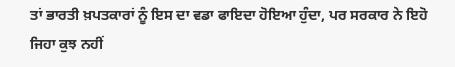ਤਾਂ ਭਾਰਤੀ ਖ਼ਪਤਕਾਰਾਂ ਨੂੰ ਇਸ ਦਾ ਵਡਾ ਫਾਇਦਾ ਹੋਇਆ ਹੁੰਦਾ, ਪਰ ਸਰਕਾਰ ਨੇ ਇਹੋ ਜਿਹਾ ਕੁਝ ਨਹੀਂ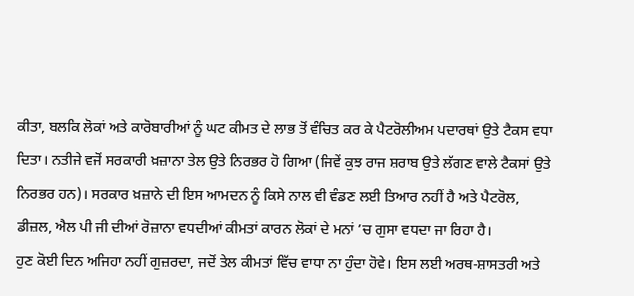ਕੀਤਾ, ਬਲਕਿ ਲੋਕਾਂ ਅਤੇ ਕਾਰੋਬਾਰੀਆਂ ਨੂੰ ਘਟ ਕੀਮਤ ਦੇ ਲਾਭ ਤੋਂ ਵੰਚਿਤ ਕਰ ਕੇ ਪੈਟਰੋਲੀਅਮ ਪਦਾਰਥਾਂ ਉਤੇ ਟੈਕਸ ਵਧਾ ਦਿਤਾ। ਨਤੀਜੇ ਵਜੋਂ ਸਰਕਾਰੀ ਖ਼ਜ਼ਾਨਾ ਤੇਲ ਉਤੇ ਨਿਰਭਰ ਹੋ ਗਿਆ (ਜਿਵੇਂ ਕੁਝ ਰਾਜ ਸ਼ਰਾਬ ਉਤੇ ਲੱਗਣ ਵਾਲੇ ਟੈਕਸਾਂ ਉਤੇ ਨਿਰਭਰ ਹਨ)। ਸਰਕਾਰ ਖ਼ਜ਼ਾਨੇ ਦੀ ਇਸ ਆਮਦਨ ਨੂੰ ਕਿਸੇ ਨਾਲ ਵੀ ਵੰਡਣ ਲਈ ਤਿਆਰ ਨਹੀਂ ਹੈ ਅਤੇ ਪੈਟਰੋਲ, ਡੀਜ਼ਲ, ਐਲ ਪੀ ਜੀ ਦੀਆਂ ਰੋਜ਼ਾਨਾ ਵਧਦੀਆਂ ਕੀਮਤਾਂ ਕਾਰਨ ਲੋਕਾਂ ਦੇ ਮਨਾਂ ’ਚ ਗੁਸਾ ਵਧਦਾ ਜਾ ਰਿਹਾ ਹੈ।
ਹੁਣ ਕੋਈ ਦਿਨ ਅਜਿਹਾ ਨਹੀਂ ਗੁਜ਼ਰਦਾ, ਜਦੋਂ ਤੇਲ ਕੀਮਤਾਂ ਵਿੱਚ ਵਾਧਾ ਨਾ ਹੁੰਦਾ ਹੋਵੇ। ਇਸ ਲਈ ਅਰਥ-ਸ਼ਾਸਤਰੀ ਅਤੇ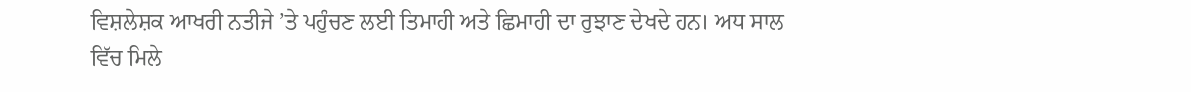ਵਿਸ਼ਲੇਸ਼ਕ ਆਖਰੀ ਨਤੀਜੇ ’ਤੇ ਪਹੁੰਚਣ ਲਈ ਤਿਮਾਹੀ ਅਤੇ ਛਿਮਾਹੀ ਦਾ ਰੁਝਾਣ ਦੇਖਦੇ ਹਨ। ਅਧ ਸਾਲ ਵਿੱਚ ਮਿਲੇ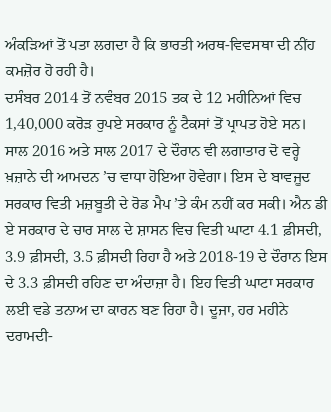ਅੰਕੜਿਆਂ ਤੋਂ ਪਤਾ ਲਗਦਾ ਹੈ ਕਿ ਭਾਰਤੀ ਅਰਥ-ਵਿਵਸਥਾ ਦੀ ਨੀਂਹ ਕਮਜ਼ੋਰ ਹੋ ਰਹੀ ਹੈ।
ਦਸੰਬਰ 2014 ਤੋਂ ਨਵੰਬਰ 2015 ਤਕ ਦੇ 12 ਮਹੀਨਿਆਂ ਵਿਚ 1,40,000 ਕਰੋੜ ਰੁਪਏ ਸਰਕਾਰ ਨੂੰ ਟੈਕਸਾਂ ਤੋਂ ਪ੍ਰਾਪਤ ਹੋਏ ਸਨ। ਸਾਲ 2016 ਅਤੇ ਸਾਲ 2017 ਦੇ ਦੌਰਾਨ ਵੀ ਲਗਾਤਾਰ ਦੋ ਵਰ੍ਹੇ ਖ਼ਜ਼ਾਨੇ ਦੀ ਆਮਦਨ ’ਚ ਵਾਧਾ ਹੋਇਆ ਹੋਵੇਗਾ। ਇਸ ਦੇ ਬਾਵਜੂਦ ਸਰਕਾਰ ਵਿਤੀ ਮਜ਼ਬੂਤੀ ਦੇ ਰੋਡ ਮੈਪ ’ਤੇ ਕੰਮ ਨਹੀਂ ਕਰ ਸਕੀ। ਐਨ ਡੀ ਏ ਸਰਕਾਰ ਦੇ ਚਾਰ ਸਾਲ ਦੇ ਸ਼ਾਸਨ ਵਿਚ ਵਿਤੀ ਘਾਟਾ 4.1 ਫ਼ੀਸਦੀ, 3.9 ਫ਼ੀਸਦੀ, 3.5 ਫ਼ੀਸਦੀ ਰਿਹਾ ਹੈ ਅਤੇ 2018-19 ਦੇ ਦੌਰਾਨ ਇਸ ਦੇ 3.3 ਫ਼ੀਸਦੀ ਰਹਿਣ ਦਾ ਅੰਦਾਜ਼ਾ ਹੈ। ਇਹ ਵਿਤੀ ਘਾਟਾ ਸਰਕਾਰ ਲਈ ਵਡੇ ਤਨਾਅ ਦਾ ਕਾਰਨ ਬਣ ਰਿਹਾ ਹੈ। ਦੂਜਾ, ਹਰ ਮਹੀਨੇ ਦਰਾਮਦੀ-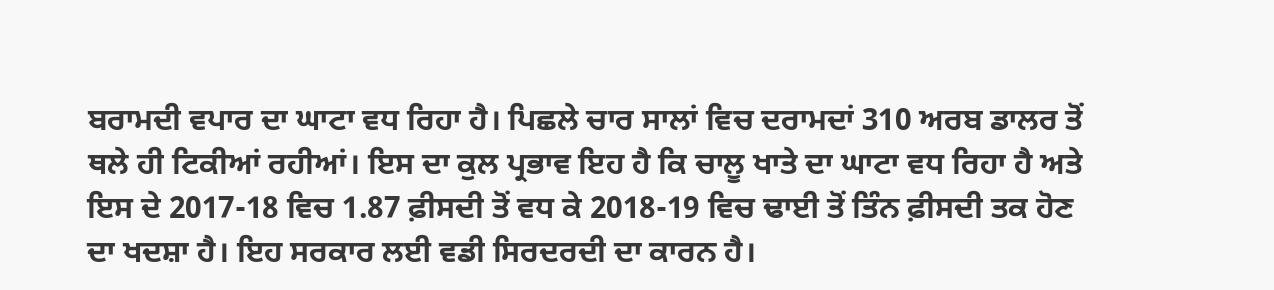ਬਰਾਮਦੀ ਵਪਾਰ ਦਾ ਘਾਟਾ ਵਧ ਰਿਹਾ ਹੈ। ਪਿਛਲੇ ਚਾਰ ਸਾਲਾਂ ਵਿਚ ਦਰਾਮਦਾਂ 310 ਅਰਬ ਡਾਲਰ ਤੋਂ ਥਲੇ ਹੀ ਟਿਕੀਆਂ ਰਹੀਆਂ। ਇਸ ਦਾ ਕੁਲ ਪ੍ਰਭਾਵ ਇਹ ਹੈ ਕਿ ਚਾਲੂ ਖਾਤੇ ਦਾ ਘਾਟਾ ਵਧ ਰਿਹਾ ਹੈ ਅਤੇ ਇਸ ਦੇ 2017-18 ਵਿਚ 1.87 ਫ਼ੀਸਦੀ ਤੋਂ ਵਧ ਕੇ 2018-19 ਵਿਚ ਢਾਈ ਤੋਂ ਤਿੰਨ ਫ਼ੀਸਦੀ ਤਕ ਹੋਣ ਦਾ ਖਦਸ਼ਾ ਹੈ। ਇਹ ਸਰਕਾਰ ਲਈ ਵਡੀ ਸਿਰਦਰਦੀ ਦਾ ਕਾਰਨ ਹੈ।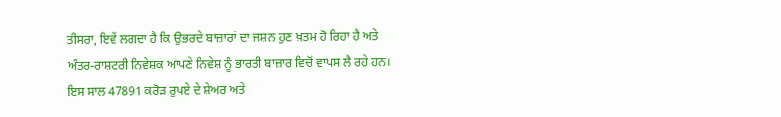ਤੀਸਰਾ, ਇਵੇਂ ਲਗਦਾ ਹੈ ਕਿ ਉਭਰਦੇ ਬਾਜ਼ਾਰਾਂ ਦਾ ਜਸ਼ਨ ਹੁਣ ਖ਼ਤਮ ਹੋ ਰਿਹਾ ਹੈ ਅਤੇ ਅੰਤਰ-ਰਾਸ਼ਟਰੀ ਨਿਵੇਸ਼ਕ ਆਪਣੇ ਨਿਵੇਸ਼ ਨੂੰ ਭਾਰਤੀ ਬਾਜ਼ਾਰ ਵਿਚੋਂ ਵਾਪਸ ਲੈ ਰਹੇ ਹਨ। ਇਸ ਸਾਲ 47891 ਕਰੋੜ ਰੁਪਏ ਦੇ ਸ਼ੇਅਰ ਅਤੇ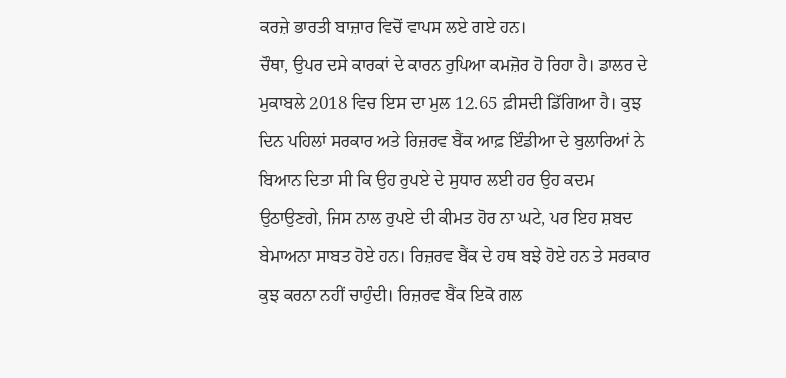ਕਰਜ਼ੇ ਭਾਰਤੀ ਬਾਜ਼ਾਰ ਵਿਚੋਂ ਵਾਪਸ ਲਏ ਗਏ ਹਨ।
ਚੌਥਾ, ਉਪਰ ਦਸੇ ਕਾਰਕਾਂ ਦੇ ਕਾਰਨ ਰੁਪਿਆ ਕਮਜ਼ੋਰ ਹੋ ਰਿਹਾ ਹੈ। ਡਾਲਰ ਦੇ ਮੁਕਾਬਲੇ 2018 ਵਿਚ ਇਸ ਦਾ ਮੁਲ 12.65 ਫ਼ੀਸਦੀ ਡਿੱਗਿਆ ਹੈ। ਕੁਝ ਦਿਨ ਪਹਿਲਾਂ ਸਰਕਾਰ ਅਤੇ ਰਿਜ਼ਰਵ ਬੈਂਕ ਆਫ਼ ਇੰਡੀਆ ਦੇ ਬੁਲਾਰਿਆਂ ਨੇ ਬਿਆਨ ਦਿਤਾ ਸੀ ਕਿ ਉਹ ਰੁਪਏ ਦੇ ਸੁਧਾਰ ਲਈ ਹਰ ਉਹ ਕਦਮ ਉਠਾਉਣਗੇ, ਜਿਸ ਨਾਲ ਰੁਪਏ ਦੀ ਕੀਮਤ ਹੋਰ ਨਾ ਘਟੇ, ਪਰ ਇਹ ਸ਼ਬਦ ਬੇਮਾਅਨਾ ਸਾਬਤ ਹੋਏ ਹਨ। ਰਿਜ਼ਰਵ ਬੈਂਕ ਦੇ ਹਥ ਬਝੇ ਹੋਏ ਹਨ ਤੇ ਸਰਕਾਰ ਕੁਝ ਕਰਨਾ ਨਹੀਂ ਚਾਹੁੰਦੀ। ਰਿਜ਼ਰਵ ਬੈਂਕ ਇਕੋ ਗਲ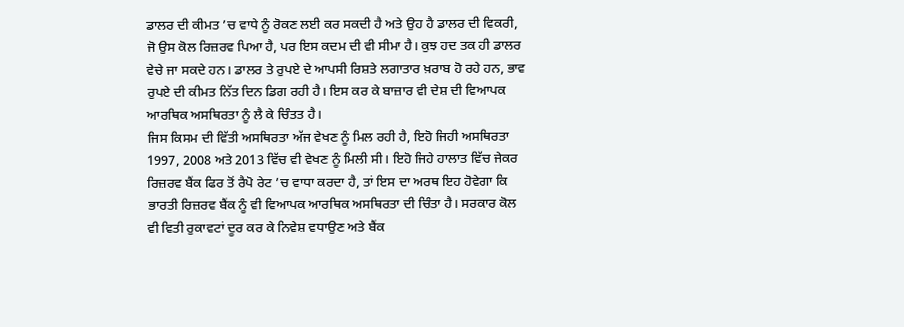ਡਾਲਰ ਦੀ ਕੀਮਤ ’ਚ ਵਾਧੇ ਨੂੰ ਰੋਕਣ ਲਈ ਕਰ ਸਕਦੀ ਹੈ ਅਤੇ ਉਹ ਹੈ ਡਾਲਰ ਦੀ ਵਿਕਰੀ, ਜੋ ਉਸ ਕੋਲ ਰਿਜ਼ਰਵ ਪਿਆ ਹੈ, ਪਰ ਇਸ ਕਦਮ ਦੀ ਵੀ ਸੀਮਾ ਹੈ। ਕੁਝ ਹਦ ਤਕ ਹੀ ਡਾਲਰ ਵੇਚੇ ਜਾ ਸਕਦੇ ਹਨ। ਡਾਲਰ ਤੇ ਰੁਪਏ ਦੇ ਆਪਸੀ ਰਿਸ਼ਤੇ ਲਗਾਤਾਰ ਖ਼ਰਾਬ ਹੋ ਰਹੇ ਹਨ, ਭਾਵ ਰੁਪਏ ਦੀ ਕੀਮਤ ਨਿੱਤ ਦਿਨ ਡਿਗ ਰਹੀ ਹੈ। ਇਸ ਕਰ ਕੇ ਬਾਜ਼ਾਰ ਵੀ ਦੇਸ਼ ਦੀ ਵਿਆਪਕ ਆਰਥਿਕ ਅਸਥਿਰਤਾ ਨੂੰ ਲੈ ਕੇ ਚਿੰਤਤ ਹੈ।
ਜਿਸ ਕਿਸਮ ਦੀ ਵਿੱਤੀ ਅਸਥਿਰਤਾ ਅੱਜ ਵੇਖਣ ਨੂੰ ਮਿਲ ਰਹੀ ਹੈ, ਇਹੋ ਜਿਹੀ ਅਸਥਿਰਤਾ 1997, 2008 ਅਤੇ 2013 ਵਿੱਚ ਵੀ ਵੇਖਣ ਨੂੰ ਮਿਲੀ ਸੀ। ਇਹੋ ਜਿਹੇ ਹਾਲਾਤ ਵਿੱਚ ਜੇਕਰ ਰਿਜ਼ਰਵ ਬੈਂਕ ਫਿਰ ਤੋਂ ਰੈਪੋ ਰੇਟ ’ਚ ਵਾਧਾ ਕਰਦਾ ਹੈ, ਤਾਂ ਇਸ ਦਾ ਅਰਥ ਇਹ ਹੋਵੇਗਾ ਕਿ ਭਾਰਤੀ ਰਿਜ਼ਰਵ ਬੈਂਕ ਨੂੰ ਵੀ ਵਿਆਪਕ ਆਰਥਿਕ ਅਸਥਿਰਤਾ ਦੀ ਚਿੰਤਾ ਹੈ। ਸਰਕਾਰ ਕੋਲ ਵੀ ਵਿਤੀ ਰੁਕਾਵਟਾਂ ਦੂਰ ਕਰ ਕੇ ਨਿਵੇਸ਼ ਵਧਾਉਣ ਅਤੇ ਬੈਂਕ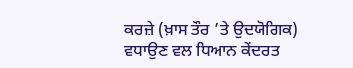ਕਰਜ਼ੇ (ਖ਼ਾਸ ਤੌਰ ’ਤੇ ਉਦਯੋਗਿਕ) ਵਧਾਉਣ ਵਲ ਧਿਆਨ ਕੇਂਦਰਤ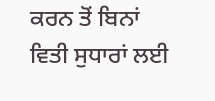ਕਰਨ ਤੋਂ ਬਿਨਾਂ ਵਿਤੀ ਸੁਧਾਰਾਂ ਲਈ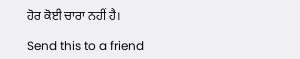ਹੋਰ ਕੋਈ ਚਾਰਾ ਨਹੀਂ ਹੈ।

Send this to a friend